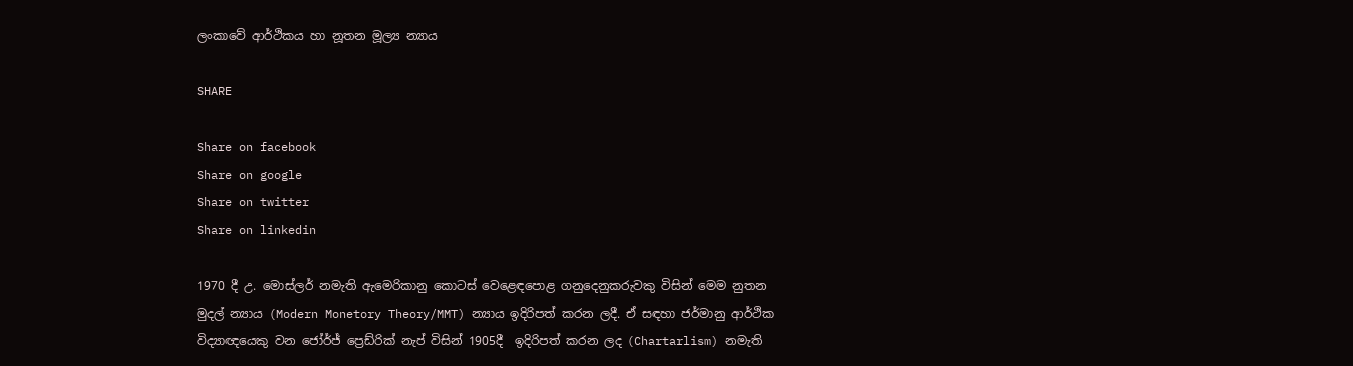ලංකාවේ ආර්ථිකය හා නූතන මූල්‍ය න්‍යාය

SHARE

Share on facebook
Share on google
Share on twitter
Share on linkedin

1970 දී උ. මොස්ලර් නමැති ඇමෙරිකානු කොටස් වෙළෙඳපොළ ගනුදෙනුකරුවකු විසින් මෙම නුතන මුදල් න්‍යාය (Modern Monetory Theory/MMT) න්‍යාය ඉදිරිපත් කරන ලදී. ඒ සඳහා ජර්මානු ආර්ථික විද්‍යාඥයෙකු වන ජෝර්ජ් ප්‍රෙඩ්රික් නැප් විසින් 1905දී  ඉදිරිපත් කරන ලද (Chartarlism) නමැති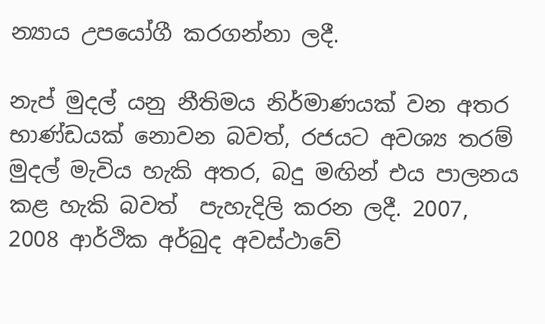න්‍යාය උපයෝගී කරගන්නා ලදී.

නැප් මුදල් යනු නීතිමය නිර්මාණයක් වන අතර භාණ්ඩයක් නොවන බවත්, රජයට අවශ්‍ය තරම් මුදල් මැවිය හැකි අතර, බදු මඟින් එය පාලනය කළ හැකි බවත්  පැහැදිලි කරන ලදී. 2007, 2008 ආර්ථික අර්බුද අවස්ථාවේ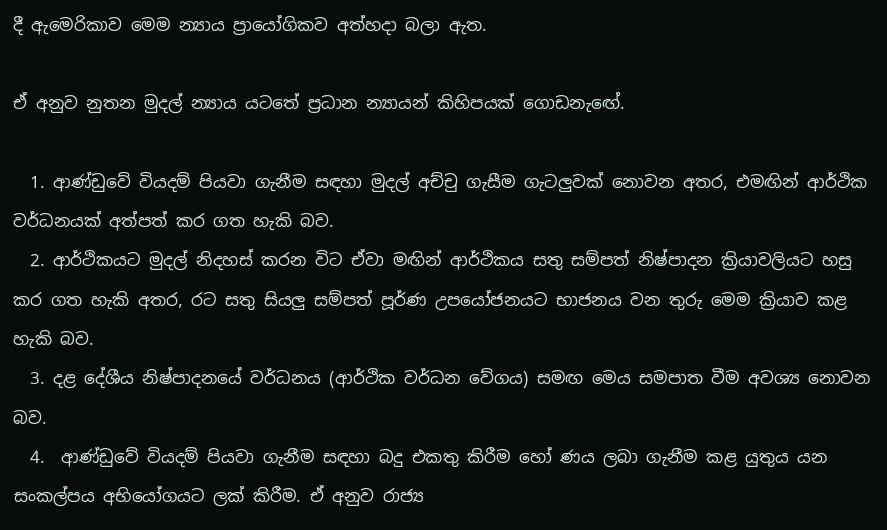දී ඇමෙරිකාව මෙම න්‍යාය ප්‍රායෝගිකව අත්හදා බලා ඇත.

ඒ අනුව නුතන මුදල් න්‍යාය යටතේ ප්‍රධාන න්‍යායන් කිහිපයක් ගොඩනැඟේ.

  1. ආණ්ඩුවේ වියදම් පියවා ගැනීම සඳහා මුදල් අච්චු ගැසීම ගැටලුවක් නොවන අතර, එමඟින් ආර්ථික වර්ධනයක් අත්පත් කර ගත හැකි බව.
  2. ආර්ථිකයට මුදල් නිදහස් කරන විට ඒවා මඟින් ආර්ථිකය සතු සම්පත් නිෂ්පාදන ක්‍රියාවලියට හසු කර ගත හැකි අතර, රට සතු සියලු සම්පත් පූර්ණ උපයෝජනයට භාජනය වන තුරු මෙම ක්‍රියාව කළ හැකි බව.
  3. දළ දේශීය නිෂ්පාදනයේ වර්ධනය (ආර්ථික වර්ධන වේගය) සමඟ මෙය සමපාත වීම අවශ්‍ය නොවන බව.
  4.  ආණ්ඩුවේ වියදම් පියවා ගැනීම සඳහා බදු එකතු කිරීම හෝ ණය ලබා ගැනීම කළ යුතුය යන සංකල්පය අභියෝගයට ලක් කිරීම. ඒ අනුව රාජ්‍ය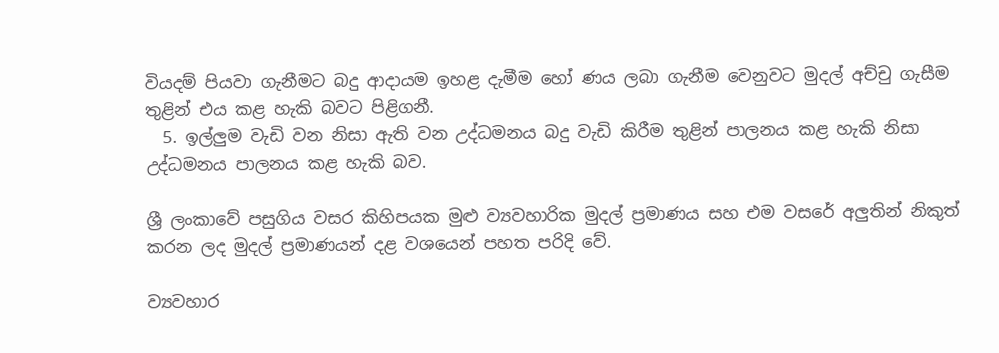වියදම් පියවා ගැනීමට බදු ආදායම ඉහළ දැමීම හෝ ණය ලබා ගැනීම වෙනුවට මුදල් අච්චු ගැසීම තුළින් එය කළ හැකි බවට පිළිගනී.
  5. ඉල්ලුම වැඩි වන නිසා ඇති වන උද්ධමනය බදු වැඩි කිරීම තුළින් පාලනය කළ හැකි නිසා උද්ධමනය පාලනය කළ හැකි බව.

ශ්‍රී ලංකාවේ පසුගිය වසර කිහිපයක මුළු ව්‍යවහාරික මුදල් ප්‍රමාණය සහ එම වසරේ අලුතින් නිකුත් කරන ලද මුදල් ප්‍රමාණයන් දළ වශයෙන් පහත පරිදි වේ.

ව්‍යවහාර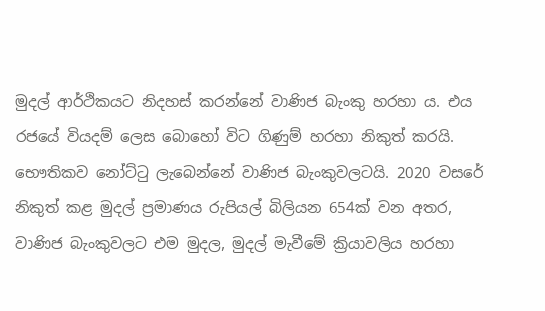මුදල් ආර්ථිකයට නිදහස් කරන්නේ වාණිජ බැංකු හරහා ය. එය රජයේ වියදම් ලෙස බොහෝ විට ගිණුම් හරහා නිකුත් කරයි. භෞතිකව නෝට්ටු ලැබෙන්නේ වාණිජ බැංකුවලටයි. 2020 වසරේ නිකුත් කළ මුදල් ප්‍රමාණය රුපියල් බිලියන 654ක් වන අතර, වාණිජ බැංකුවලට එම මුදල, මුදල් මැවීමේ ක්‍රියාවලිය හරහා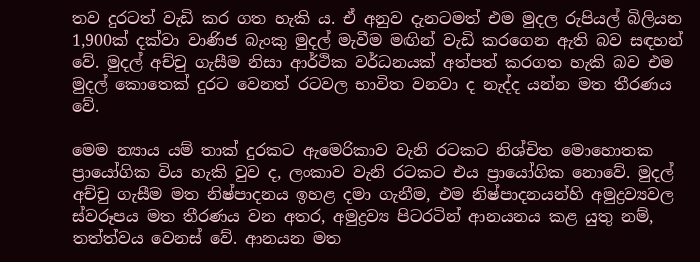තව දුරටත් වැඩි කර ගත හැකි ය. ඒ අනුව දැනටමත් එම මුදල රුපියල් බිලියන 1,900ක් දක්වා වාණිජ බැංකු මුදල් මැවීම මඟින් වැඩි කරගෙන ඇති බව සඳහන් වේ. මුදල් අච්චු ගැසීම නිසා ආර්ථික වර්ධනයක් අත්පත් කරගත හැකි බව එම මුදල් කොතෙක් දුරට වෙනත් රටවල භාවිත වනවා ද නැද්ද යන්න මත තීරණය වේ.

මෙම න්‍යාය යම් තාක් දුරකට ඇමෙරිකාව වැනි රටකට නිශ්චිත මොහොතක ප්‍රායෝගික විය හැකි වුව ද, ලංකාව වැනි රටකට එය ප්‍රායෝගික නොවේ. මුදල් අච්චු ගැසීම මත නිෂ්පාදනය ඉහළ දමා ගැනීම, එම නිෂ්පාදනයන්හි අමුද්‍රව්‍යවල ස්වරූපය මත තීරණය වන අතර, අමුද්‍රව්‍ය පිටරටින් ආනයනය කළ යුතු නම්, තත්ත්වය වෙනස් වේ. ආනයන මත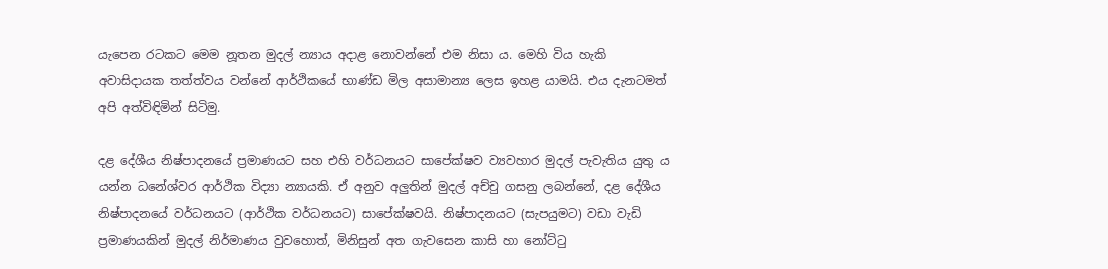යැපෙන රටකට මෙම නූතන මුදල් න්‍යාය අදාළ නොවන්නේ එම නිසා ය. මෙහි විය හැකි අවාසිදායක තත්ත්වය වන්නේ ආර්ථිකයේ භාණ්ඩ මිල අසාමාන්‍ය ලෙස ඉහළ යාමයි. එය දැනටමත් අපි අත්විඳිමින් සිටිමු.

දළ දේශීය නිෂ්පාදනයේ ප්‍රමාණයට සහ එහි වර්ධනයට සාපේක්ෂව ව්‍යවහාර මුදල් පැවැතිය යුතු ය යන්න ධනේශ්වර ආර්ථික විද්‍යා න්‍යායකි. ඒ අනුව අලුතින් මුදල් අච්චු ගසනු ලබන්නේ, දළ දේශීය නිෂ්පාදනයේ වර්ධනයට (ආර්ථික වර්ධනයට) සාපේක්ෂවයි. නිෂ්පාදනයට (සැපයුමට) වඩා වැඩි ප්‍රමාණයකින් මුදල් නිර්මාණය වුවහොත්, මිනිසුන් අත ගැවසෙන කාසි හා නෝට්ටු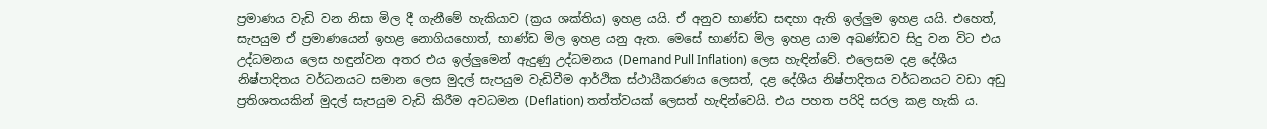ප්‍රමාණය වැඩි වන නිසා මිල දී ගැනීමේ හැකියාව (ක්‍රය ශක්තිය) ඉහළ යයි. ඒ අනුව භාණ්ඩ සඳහා ඇති ඉල්ලුම ඉහළ යයි. එහෙත්, සැපයුම ඒ ප්‍රමාණයෙන් ඉහළ නොගියහොත්, භාණ්ඩ මිල ඉහළ යනු ඇත. මෙසේ භාණ්ඩ මිල ඉහළ යාම අඛණ්ඩව සිදු වන විට එය උද්ධමනය ලෙස හඳුන්වන අතර එය ඉල්ලුමෙන් ඇදුණු උද්ධමනය (Demand Pull Inflation) ලෙස හැඳින්වේ. එලෙසම දළ දේශීය නිෂ්පාදිතය වර්ධනයට සමාන ලෙස මුදල් සැපයුම වැඩිවීම ආර්ථික ස්ථායීකරණය ලෙසත්, දළ දේශීය නිෂ්පාදිතය වර්ධනයට වඩා අඩු ප්‍රතිශතයකින් මුදල් සැපයුම වැඩි කිරීම අවධමන (Deflation) තත්ත්වයක් ලෙසත් හැඳින්වෙයි. එය පහත පරිදි සරල කළ හැකි ය.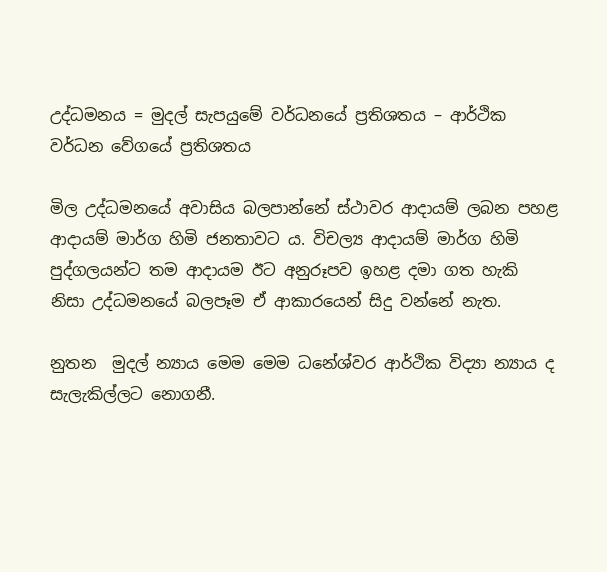උද්ධමනය = මුදල් සැපයුමේ වර්ධනයේ ප්‍රතිශතය – ආර්ථික වර්ධන වේගයේ ප්‍රතිශතය

මිල උද්ධමනයේ අවාසිය බලපාන්නේ ස්ථාවර ආදායම් ලබන පහළ ආදායම් මාර්ග හිමි ජනතාවට ය. විචල්‍ය ආදායම් මාර්ග හිමි පුද්ගලයන්ට තම ආදායම ඊට අනුරූපව ඉහළ දමා ගත හැකි නිසා උද්ධමනයේ බලපෑම ඒ ආකාරයෙන් සිදු වන්නේ නැත.

නුතන  මුදල් න්‍යාය මෙම මෙම ධනේශ්වර ආර්ථික විද්‍යා න්‍යාය ද සැලැකිල්ලට නොගනී.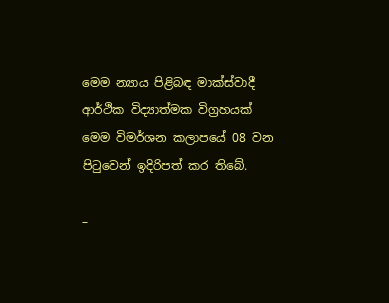මෙම න්‍යාය පිළිබඳ මාක්ස්වාදී ආර්ථික විද්‍යාත්මක විග්‍රහයක් මෙම විමර්ශන කලාපයේ 08 වන පිටුවෙන් ඉදිරිපත් කර තිබේ.

–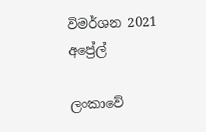විමර්ශන 2021 අප්‍රේල්

ලංකාවේ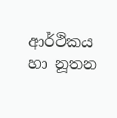ආර්ථිකය හා නූතන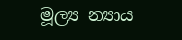මූල්‍ය න්‍යාය